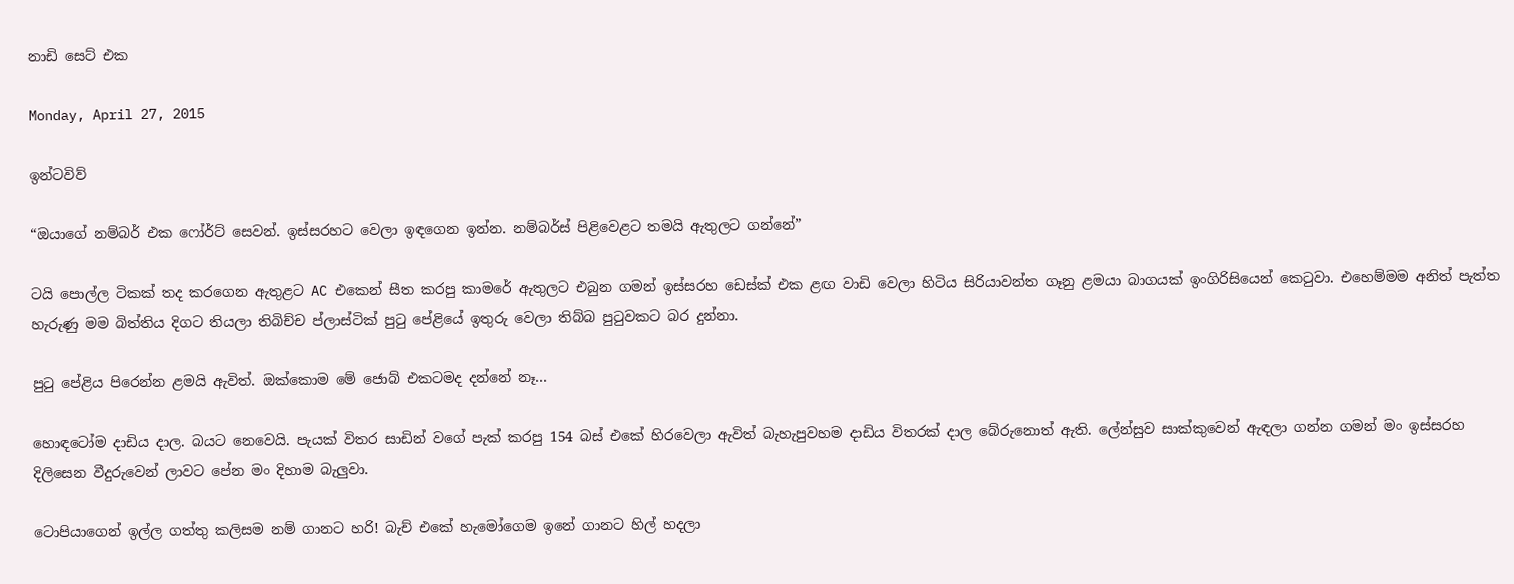නාඩි සෙට් එක

Monday, April 27, 2015

ඉන්ටවිව්

“ඔයාගේ නම්බර් එක ෆෝර්ට් සෙවන්. ඉස්සරහට වෙලා ඉඳගෙන ඉන්න. නම්බර්ස් පිළිවෙළට තමයි ඇතුලට ගන්නේ”

ටයි පොල්ල ටිකක් තද කරගෙන ඇතුළට AC එකෙන් සීත කරපු කාමරේ ඇතුලට එබුන ගමන් ඉස්සරහ ඩෙස්ක් එක ළඟ වාඩි වෙලා හිටිය සිරියාවන්ත ගෑනු ළමයා බාගයක් ඉංගිරිසියෙන් කෙටුවා. එහෙම්මම අනිත් පැත්ත හැරුණු මම බිත්තිය දිගට තියලා තිබිච්ච ප්ලාස්ටික් පුටු පේළියේ ඉතුරු වෙලා තිබ්බ පුටුවකට බර දුන්නා.

පුටු පේළිය පිරෙන්න ළමයි ඇවිත්. ඔක්කොම මේ ජොබ් එකටමද දන්නේ නෑ...

හොඳටෝම දාඩිය දාල. බයට නෙවෙයි. පැයක් විතර සාඩින් වගේ පැක් කරපු 154 බස් එකේ හිරවෙලා ඇවිත් බැහැපුවහම දාඩිය විතරක් දාල බේරුනොත් ඇති. ලේන්සුව සාක්කුවෙන් ඇඳලා ගන්න ගමන් මං ඉස්සරහ දිලිසෙන වීදුරුවෙන් ලාවට පේන මං දිහාම බැලුවා.

ටොපියාගෙන් ඉල්ල ගත්තු කලිසම නම් ගානට හරි! බැච් එකේ හැමෝගෙම ඉනේ ගානට හිල් හදලා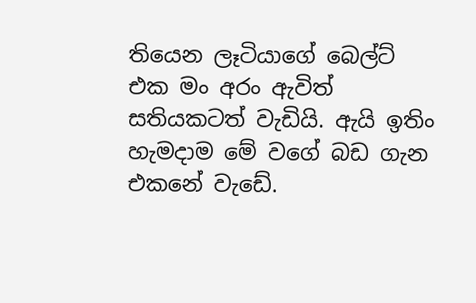තියෙන ලෑටියාගේ බෙල්ට් එක මං අරං ඇවිත් සතියකටත් වැඩියි. ඇයි ඉතිං හැමදාම මේ වගේ බඩ ගැන එකනේ වැඩේ.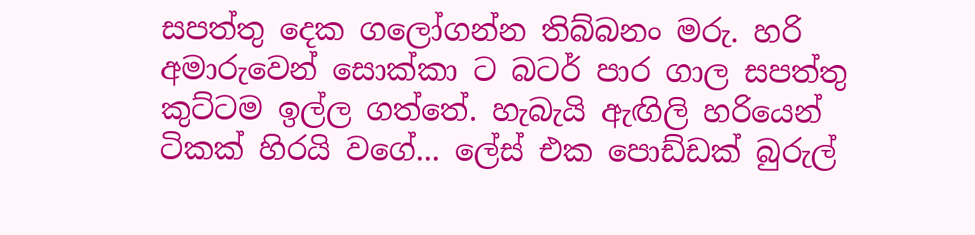සපත්තු දෙක ගලෝගන්න තිබ්බනං මරු. හරි අමාරුවෙන් සොක්කා ට බටර් පාර ගාල සපත්තු කුට්ටම ඉල්ල ගත්තේ. හැබැයි ඇඟිලි හරියෙන් ටිකක් හිරයි වගේ... ලේස් එක පොඩ්ඩක් බුරුල්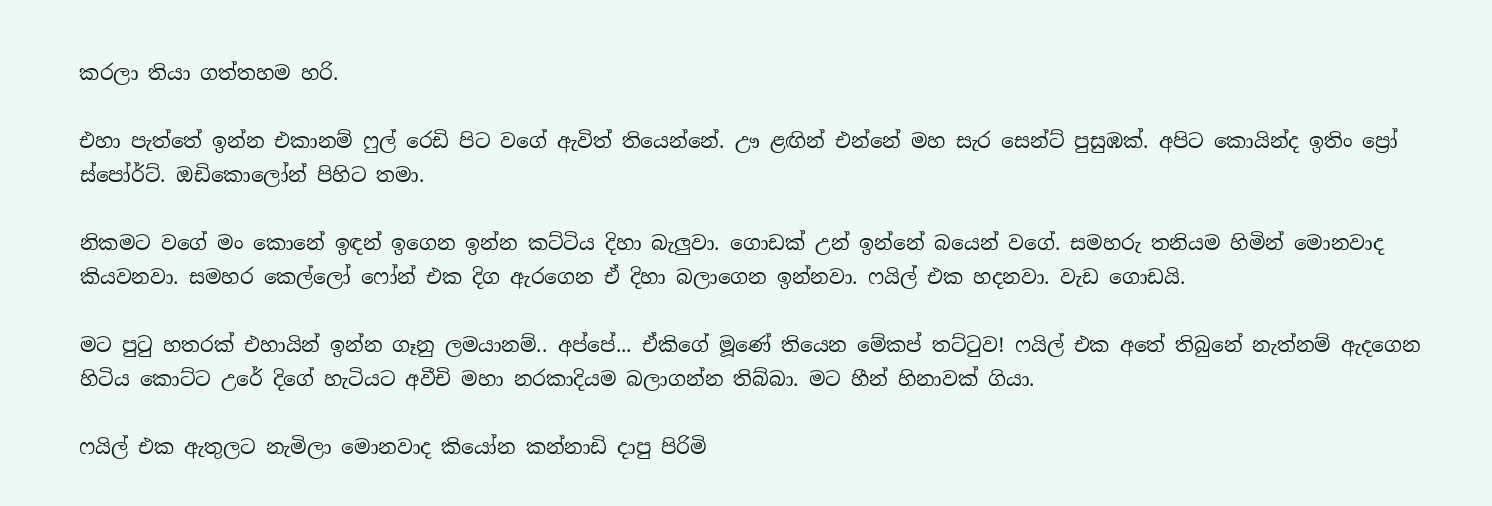කරලා තියා ගත්තහම හරි.

එහා පැත්තේ ඉන්න එකානම් ෆුල් රෙඩි පිට වගේ ඇවිත් තියෙන්නේ. ඌ ළඟින් එන්නේ මහ සැර සෙන්ට් පුසුඹක්. අපිට කොයින්ද ඉතිං ප්‍රෝ ස්පෝර්ට්. ඔඩිකොලෝන් පිහිට තමා.

නිකමට වගේ මං කොනේ ඉඳන් ඉගෙන ඉන්න කට්ටිය දිහා බැලුවා. ගොඩක් උන් ඉන්නේ බයෙන් වගේ. සමහරු තනියම හිමින් මොනවාද කියවනවා. සමහර කෙල්ලෝ ෆෝන් එක දිග ඇරගෙන ඒ දිහා බලාගෙන ඉන්නවා. ෆයිල් එක හදනවා. වැඩ ගොඩයි.

මට පුටු හතරක් එහායින් ඉන්න ගෑනු ලමයානම්.. අප්පේ... ඒකිගේ මූණේ තියෙන මේකප් තට්ටුව! ෆයිල් එක අතේ තිබුනේ නැත්නම් ඇදගෙන හිටිය කොට්ට උරේ දිගේ හැටියට අවීචි මහා නරකාදියම බලාගන්න තිබ්බා. මට හීන් හිනාවක් ගියා.

ෆයිල් එක ඇතුලට නැමිලා මොනවාද කියෝන කන්නාඩි දාපු පිරිමි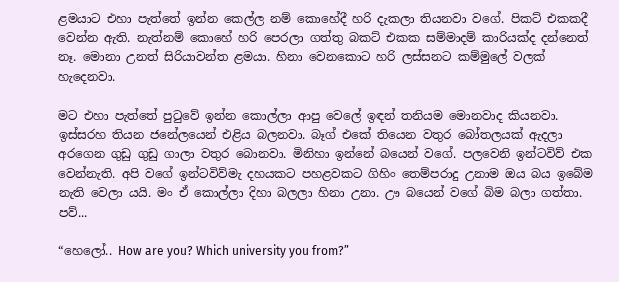ළමයාට එහා පැත්තේ ඉන්න කෙල්ල නම් කොහේදී හරි දැකලා තියනවා වගේ. පිකට් එකකදී වෙන්න ඇති. නැත්නම් කොහේ හරි පෙරලා ගත්තු බකට් එකක සම්මාදම් කාරියක්ද දන්නෙත් නෑ. මොනා උනත් සිරියාවන්ත ළමයා. හිනා වෙනකොට හරි ලස්සනට කම්මුලේ වලක් හැදෙනවා.

මට එහා පැත්තේ පුටුවේ ඉන්න කොල්ලා ආපු වෙලේ ඉඳන් තනියම මොනවාද කියනවා. ඉස්සරහ තියන ජනේලයෙන් එළිය බලනවා. බෑග් එකේ තියෙන වතුර බෝතලයක් ඇදලා අරගෙන ගුඩු ගුඩු ගාලා වතුර බොනවා. මිනිහා ඉන්නේ බයෙන් වගේ. පලවෙනි ඉන්ටවිව් එක වෙන්නැති. අපි වගේ ඉන්ටවිව්මැ දහයකට පහළවකට ගිහිං තෙම්පරාදු උනාම ඔය බය ඉබේම නැති වෙලා යයි. මං ඒ කොල්ලා දිහා බලලා හිනා උනා. ඌ බයෙන් වගේ බිම බලා ගත්තා. පව්...

“හෙලෝ.. How are you? Which university you from?”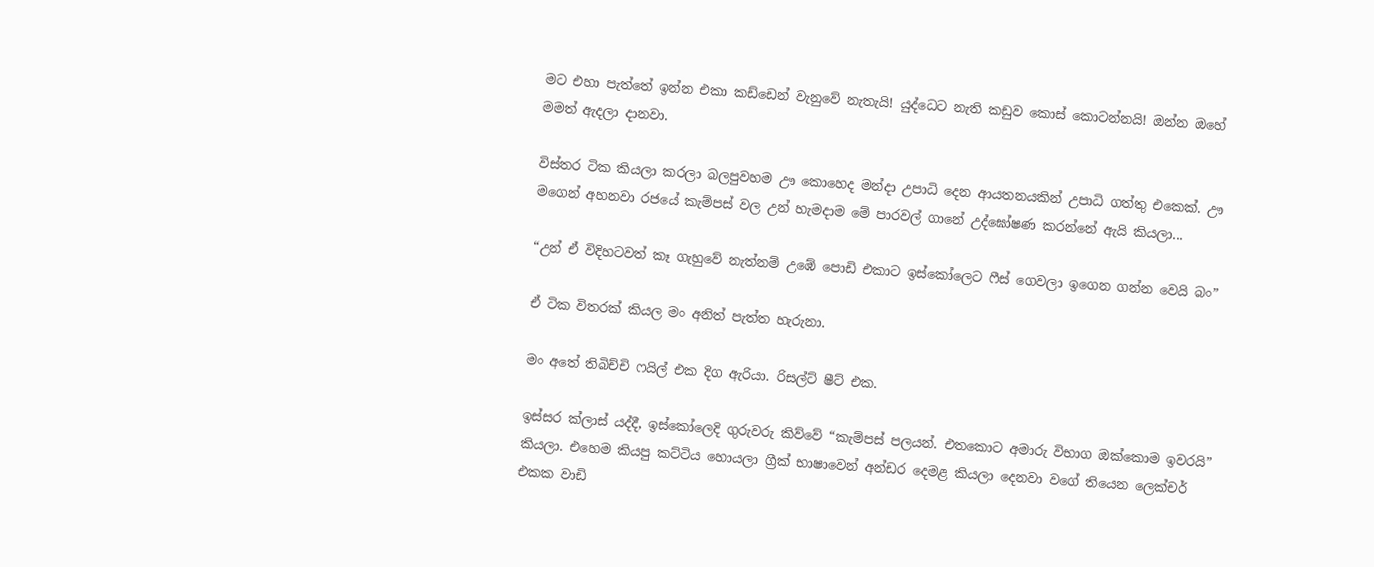මට එහා පැත්තේ ඉන්න එකා කඩ්ඩෙන් වැනුවේ නැතැයි! යුද්ධෙට නැති කඩුව කොස් කොටන්නයි! ඔන්න ඔහේ මමත් ඇදලා දානවා.

විස්තර ටික කියලා කරලා බලපුවහම ඌ කොහෙද මන්දා උපාධි දෙන ආයතනයකින් උපාධි ගත්තු එකෙක්. ඌ මගෙන් අහනවා රජයේ කැම්පස් වල උන් හැමදාම මේ පාරවල් ගානේ උද්ඝෝෂණ කරන්නේ ඇයි කියලා...

“උන් ඒ විදිහටවත් කෑ ගැහුවේ නැත්නම් උඹේ පොඩි එකාට ඉස්කෝලෙට ෆීස් ගෙවලා ඉගෙන ගන්න වෙයි බං”

ඒ ටික විතරක් කියල මං අනිත් පැත්ත හැරුනා.

මං අතේ තිබිච්චි ෆයිල් එක දිග ඇරියා. රිසල්ට් ෂීට් එක.

ඉස්සර ක්ලාස් යද්දී, ඉස්කෝලෙදි ගුරුවරු කිව්වේ “කැම්පස් පලයන්. එතකොට අමාරු විභාග ඔක්කොම ඉවරයි” කියලා. එහෙම කියපු කට්ටිය හොයලා ග්‍රීක් භාෂාවෙන් අන්ඩර දෙමළ කියලා දෙනවා වගේ තියෙන ලෙක්චර් එකක වාඩි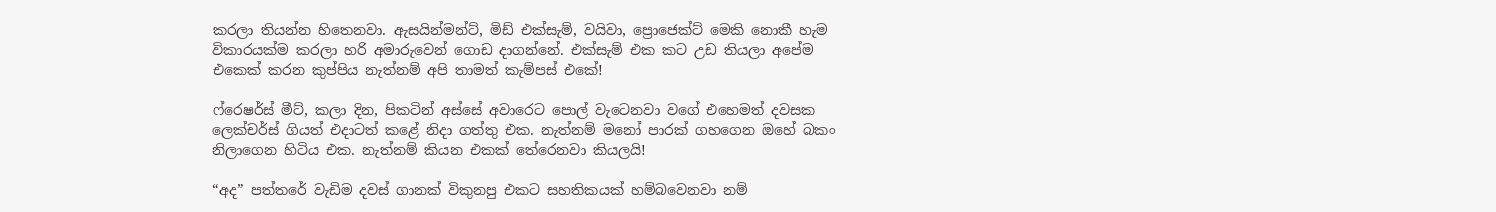කරලා තියන්න හිතෙනවා. ඇසයින්මන්ට්, මිඩ් එක්සැම්, වයිවා, ප්‍රොජෙක්ට් මෙකි නොකී හැම විකාරයක්ම කරලා හරි අමාරුවෙන් ගොඩ දාගන්නේ. එක්සැම් එක කට උඩ තියලා අපේම එකෙක් කරන කුප්පිය නැත්නම් අපි තාමත් කැම්පස් එකේ!

ෆ්රෙෂර්ස් මීට්, කලා දින, පිකටින් අස්සේ අවාරෙට පොල් වැටෙනවා වගේ එහෙමත් දවසක ලෙක්චර්ස් ගියත් එදාටත් කළේ නිදා ගත්තු එක. නැත්නම් මනෝ පාරක් ගහගෙන ඔහේ බකං නිලාගෙන හිටිය එක. නැත්නම් කියන එකක් තේරෙනවා කියලයි!

“අද” පත්තරේ වැඩිම දවස් ගානක් විකුනපු එකට සහතිකයක් හම්බවෙනවා නම්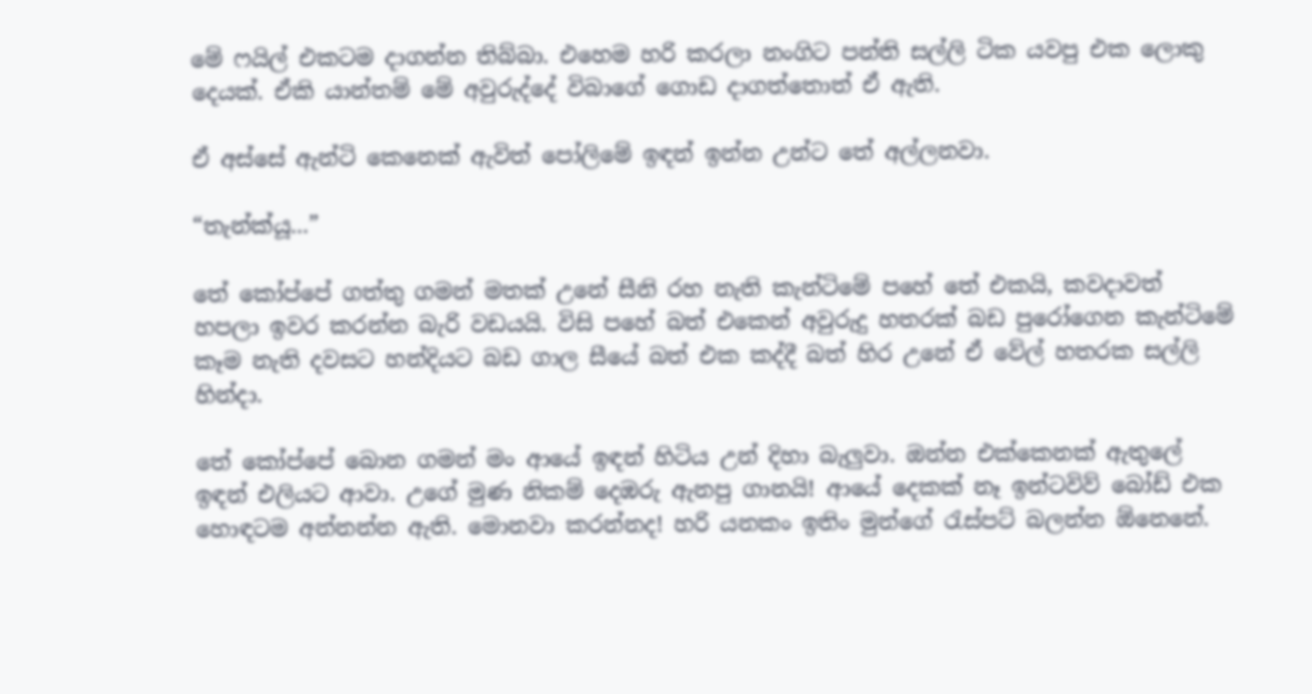මේ ෆයිල් එකටම දාගන්න තිබ්බා. එහෙම හරි කරලා නංගිට පන්ති සල්ලි ටික යවපු එක ලොකු දෙයක්. ඒකි යාන්තම් මේ අවුරුද්දේ විබාගේ ගොඩ දාගත්තොත් ඒ ඇති.

ඒ අස්සේ ඇන්ටි කෙනෙක් ඇවිත් පෝලිමේ ඉඳන් ඉන්න උන්ට තේ අල්ලනවා.

“තැන්ක්යූ...”

තේ කෝප්පේ ගත්තු ගමන් මතක් උනේ සීනි රහ නැති කැන්ටිමේ පහේ තේ එකයි, කවදාවත් හපලා ඉවර කරන්න බැරි වඩයයි. විසි පහේ බත් එකෙන් අවුරුදු හතරක් බඩ පුරෝගෙන කැන්ටිමේ කෑම නැති දවසට හන්දියට බඩ ගාල සීයේ බත් එක කද්දී බත් හිර උනේ ඒ වේල් හතරක සල්ලි හින්දා.

තේ කෝප්පේ බොන ගමන් මං ආයේ ඉඳන් හිටිය උන් දිහා බැලුවා. ඔන්න එක්කෙනක් ඇතුලේ ඉඳන් එලියට ආවා. උගේ මුණ නිකම් දෙඹරු ඇනපු ගානයි! ආයේ දෙකක් නෑ ඉන්ටවිව් බෝඩ් එක හොඳටම අන්නන්න ඇති. මොනවා කරන්නද! හරි යනකං ඉතිං මුන්ගේ රැස්පට් බලන්න ඕනෙනේ.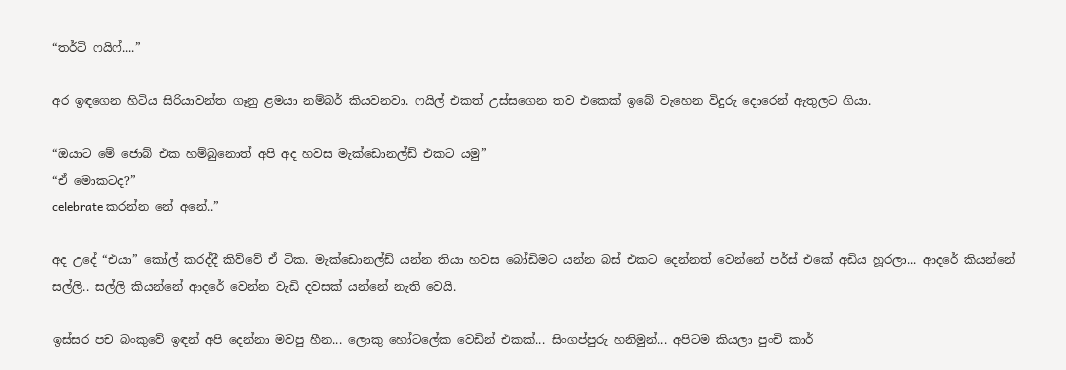“තර්ටි ෆයිෆ්....”

අර ඉඳගෙන හිටිය සිරියාවන්ත ගෑනු ළමයා නම්බර් කියවනවා. ෆයිල් එකත් උස්සගෙන තව එකෙක් ඉබේ වැහෙන විදුරු දොරෙන් ඇතුලට ගියා.

“ඔයාට මේ ජොබ් එක හම්බුනොත් අපි අද හවස මැක්ඩොනල්ඩ් එකට යමු”
“ඒ මොකටද?”
celebrate කරන්න නේ අනේ..”

අද උදේ “එයා” කෝල් කරද්දී කිව්වේ ඒ ටික. මැක්ඩොනල්ඩ් යන්න තියා හවස බෝඩිමට යන්න බස් එකට දෙන්නත් වෙන්නේ පර්ස් එකේ අඩිය හූරලා... ආදරේ කියන්නේ සල්ලි.. සල්ලි කියන්නේ ආදරේ වෙන්න වැඩි දවසක් යන්නේ නැති වෙයි.

ඉස්සර පච බංකුවේ ඉඳන් අපි දෙන්නා මවපු හීන... ලොකු හෝටලේක වෙඩින් එකක්... සිංගප්පුරු හනිමුන්... අපිටම කියලා පුංචි කාර්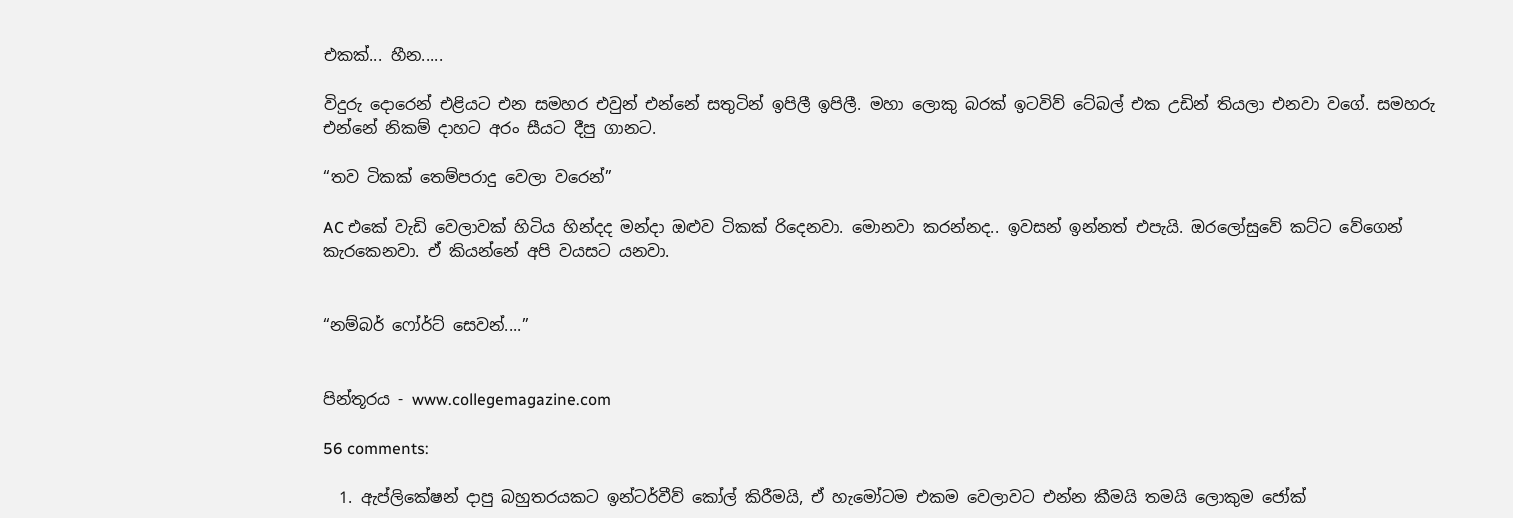එකක්... හීන.....

විදුරු දොරෙන් එළියට එන සමහර එවුන් එන්නේ සතුටින් ඉපිලී ඉපිලී. මහා ලොකු බරක් ඉටවිව් ටේබල් එක උඩින් තියලා එනවා වගේ. සමහරු එන්නේ නිකම් දාහට අරං සීයට දීපු ගානට.

“තව ටිකක් තෙම්පරාදු වෙලා වරෙන්”

AC එකේ වැඩි වෙලාවක් හිටිය හින්දද මන්දා ඔළුව ටිකක් රිදෙනවා. මොනවා කරන්නද.. ඉවසන් ඉන්නත් එපැයි. ඔරලෝසුවේ කට්ට වේගෙන් කැරකෙනවා. ඒ කියන්නේ අපි වයසට යනවා.


“නම්බර් ෆෝර්ට් සෙවන්....”


පින්තූරය - www.collegemagazine.com

56 comments:

  1. ඇප්ලිකේෂන් දාපු බහුතරයකට ඉන්ටර්වීව් කෝල් කිරීමයි, ඒ හැමෝටම එකම වෙලාවට එන්න කීමයි තමයි ලොකුම ජෝක්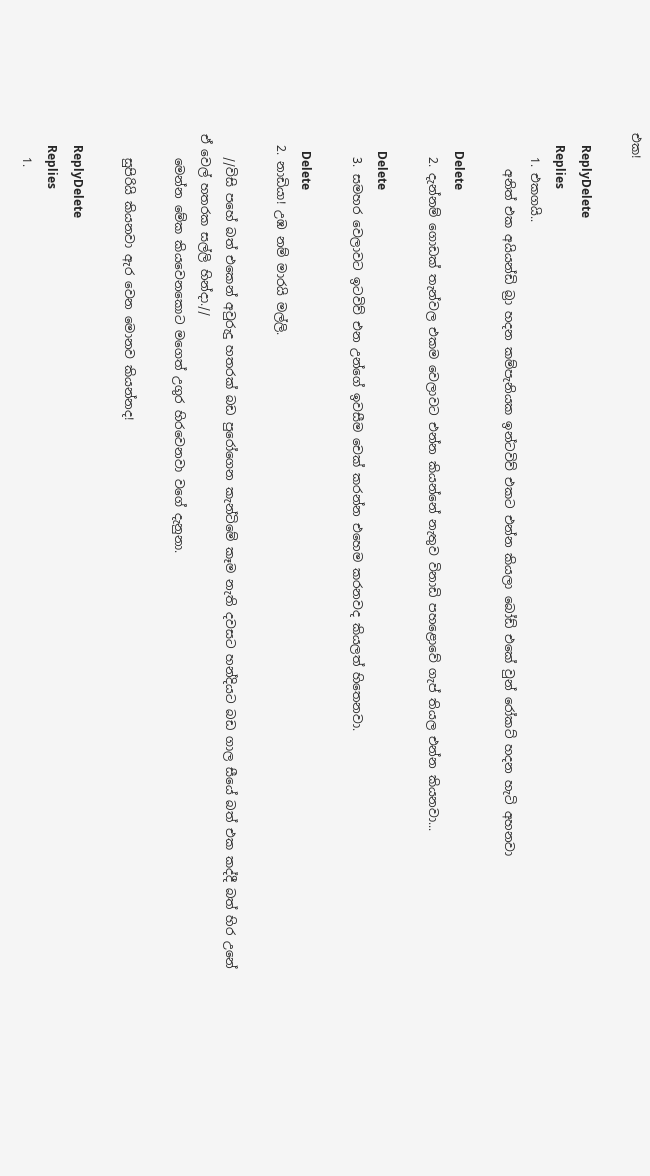එක!

    ReplyDelete
    Replies
    1. එකගයි..
      අනිත් එක අයියන්ඩි බ්‍රා හදන කම්පැනියක ඉන්ටවිව් එකට එන්න කියලා බෝඩ් එකේ වුන් රෝකට් හදන හැටි අහනවා

      Delete
    2. දැන්නම් ගොඩක් තැන්වල එකම වෙලාවට එන්න කියන්නේ නැතුව විනාඩි පහළොවේ ගැප් තියල එන්න කියනවා...

      Delete
    3. සමහර වෙලාවට ඉටවිව් එන උන්ගේ ඉවසීම චෙක් කරන්න එහෙම කරනවද කියලත් හිතෙනවා.

      Delete
  2. නාඩියා! උඹ නම් මාරයි මල්ලි.

    //විසි පහේ බත් එකෙන් අවුරුදු හතරක් බඩ පුරෝගෙන කැන්ටිමේ කෑම නැති දවසට හන්දියට බඩ ගාල සීයේ බත් එක කද්දී බත් හිර උනේ ඒ වෙල් හතරක සල්ලි හින්දා.//
    මෙන්න මේක කියවෙනකොට මගෙත් උගුර හිරවෙනවා වගේ දැනුනා.

    සුපිරියි කියනවා ඇර වෙන මොනව කියන්නද!

    ReplyDelete
    Replies
    1.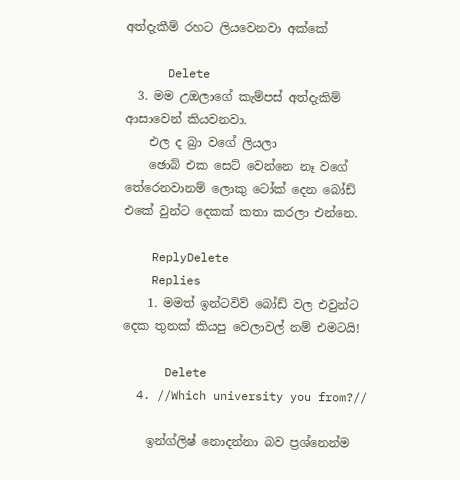අත්දැකීම් රහට ලියවෙනවා අක්කේ

      Delete
  3. මම උඔලාගේ කැම්පස් අත්දැකිම් ආසාවෙන් කියවනවා.
    එල ද බ්‍රා වගේ ලියලා
    ඡොබ් එක සෙට් වෙන්නෙ නෑ වගේ තේරෙනවානම් ලොකු ටෝක් දෙන බෝඩ් එකේ වුන්ට දෙකක් කතා කරලා එන්නෙ.

    ReplyDelete
    Replies
    1. මමත් ඉන්ටවිව් බෝඩ් වල එවුන්ට දෙක තුනක් කියපු වෙලාවල් නම් එමටයි!

      Delete
  4. //Which university you from?//

    ඉන්ග්ලිෂ් නොදන්නා බව ප්‍රශ්නෙන්ම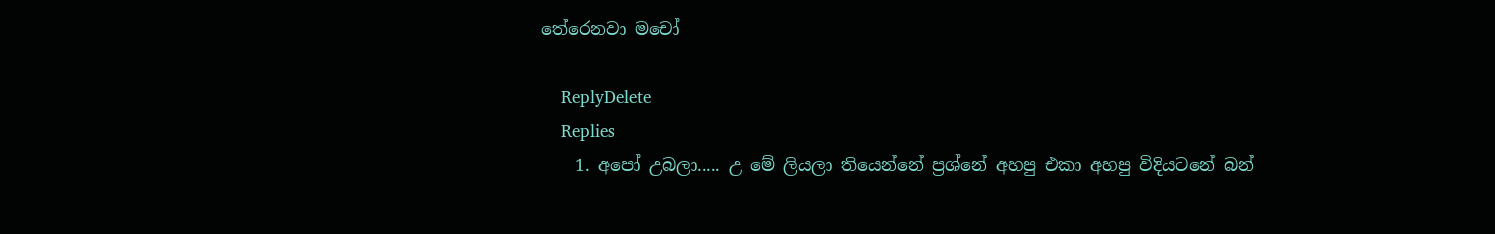තේරෙනවා මචෝ

    ReplyDelete
    Replies
    1. අපෝ උබලා..... උ මේ ලියලා තියෙන්නේ ප්‍රශ්නේ අහපු එකා අහපු විදියටනේ බන්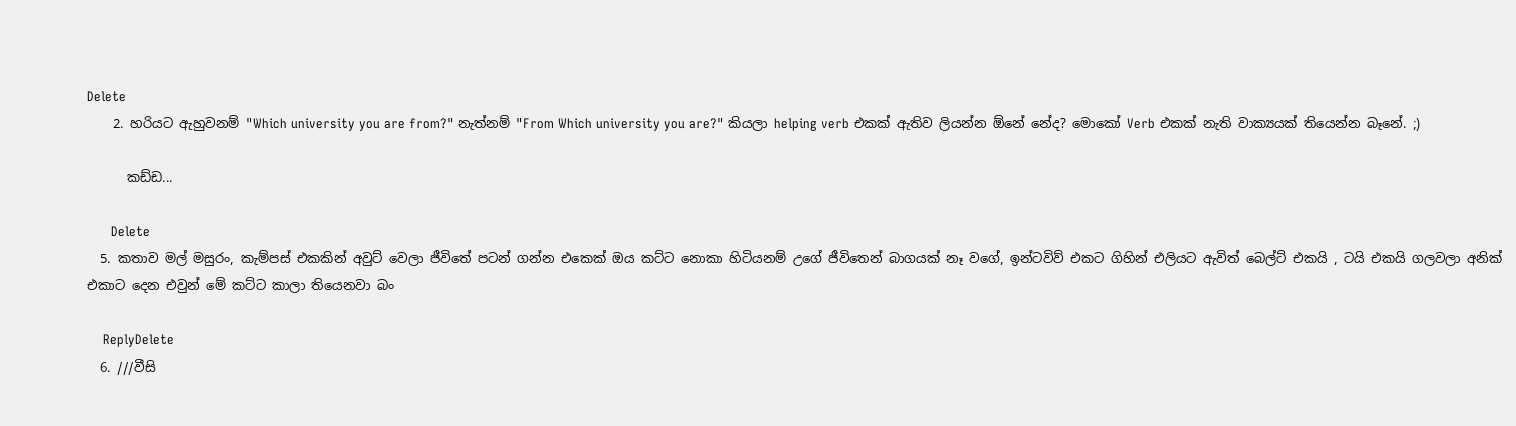Delete
    2. හරියට ඇහුවනම් "Which university you are from?" නැත්නම් "From Which university you are?" කියලා helping verb එකක් ඇතිව ලියන්න ඕනේ නේද? මොකෝ Verb එකක් නැති වාක්‍යයක් තියෙන්න බෑනේ. ;)

      කඩ්ඩ...

      Delete
  5. කතාව මල් මසුරං, කැම්පස් එකකින් අවුට් වෙලා ජීවිතේ පටන් ගන්න එකෙක් ඔය කට්ට නොකා හිටියනම් උගේ ජීවිතෙන් බාගයක් නෑ වගේ, ඉන්ටවිව් එකට ගිහින් එලියට ඇවිත් බෙල්ට් එකයි , ටයි එකයි ගලවලා අනික් එකාට දෙන එවුන් මේ කට්ට කාලා තියෙනවා බං

    ReplyDelete
  6. ///වීසි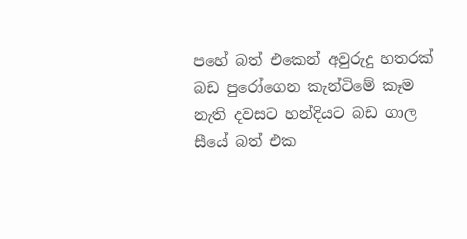පහේ බත් එකෙන් අවුරුදු හතරක් බඩ පුරෝගෙන කැන්ටිමේ කෑම නැති දවසට හන්දියට බඩ ගාල සීයේ බත් එක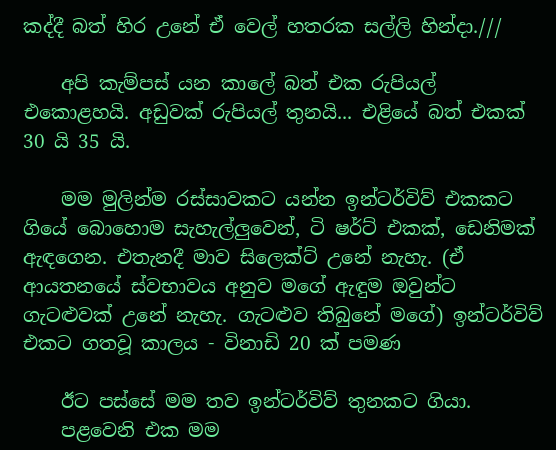කද්දී බත් හිර උනේ ඒ වෙල් හතරක සල්ලි හින්දා.///

    අපි කැම්පස් යන කාලේ බත් එක රුපියල් එකොළහයි. අඩුවක් රුපියල් තුනයි... එළියේ බත් එකක් 30 යි 35 යි.

    මම මුලින්ම රස්සාවකට යන්න ඉන්ටර්විව් එකකට ගියේ බොහොම සැහැල්ලුවෙන්, ටි ෂර්ට් එකක්, ඩෙනිමක් ඇඳගෙන. එතැනදී මාව සිලෙක්ට් උනේ නැහැ. (ඒ ආයතනයේ ස්වභාවය අනුව මගේ ඇඳුම ඔවුන්ට ගැටළුවක් උනේ නැහැ. ගැටළුව තිබුනේ මගේ) ඉන්ටර්විව් එකට ගතවූ කාලය - විනාඩි 20 ක් පමණ

    ඊට පස්සේ මම තව ඉන්ටර්විව් තුනකට ගියා.
    පළවෙනි එක මම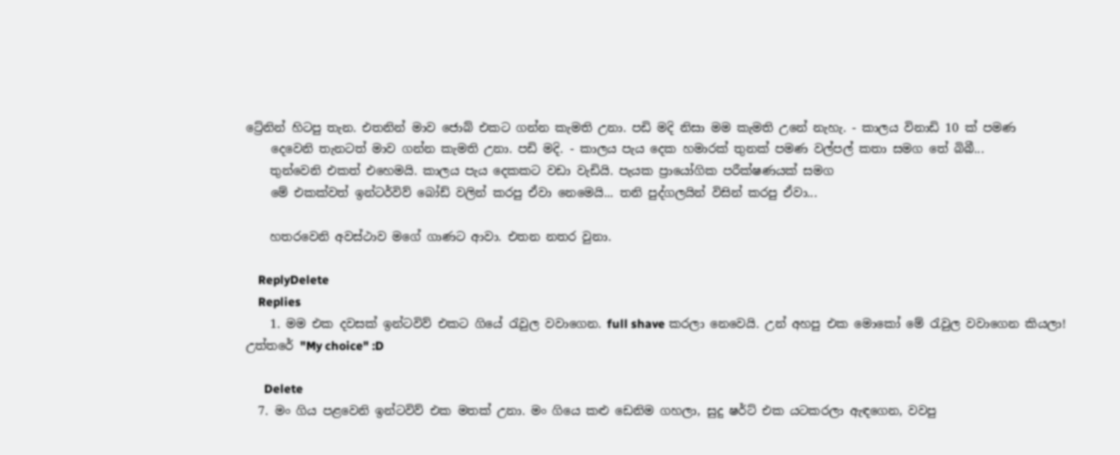ට්‍රේනින් හිටපු තැන. එතනින් මාව ජොබ් එකට ගන්න කැමති උනා. පඩි මදි නිසා මම කැමති උනේ නැහැ. - කාලය විනාඩි 10 ක් පමණ
    දෙවෙනි තැනටත් මාව ගන්න කැමති උනා. පඩි මදි. - කාලය පැය දෙක හමාරක් තුනක් පමණ වල්පල් කතා සමග තේ බිබී...
    තුන්වෙනි එකත් එහෙමයි. කාලය පැය දෙකකට වඩා වැඩියි. පැයක ප්‍රායෝගික පරීක්ෂණයක් සමග
    මේ එකක්වත් ඉන්ටර්විව් බෝඩ් වලින් කරපු ඒවා නෙමෙයි... තනි පුද්ගලයින් විසින් කරපු ඒවා...

    හතරවෙනි අවස්ථාව මගේ ගාණට ආවා. එතන නතර වුනා.

    ReplyDelete
    Replies
    1. මම එක දවසක් ඉන්ටවිව් එකට ගියේ රැවුල වවාගෙන. full shave කරලා නෙවෙයි. උන් අහපු එක මොකෝ මේ රැවුල වවාගෙන කියලා! උත්තරේ "My choice" :D

      Delete
  7. මං ගිය පළවෙනි ඉන්ටවිව් එක මතක් උනා. මං ගියෙ කළු ඩෙනිම ගහලා, සුදු ෂර්ට් එක යටකරලා ඇඳගෙන, වවපු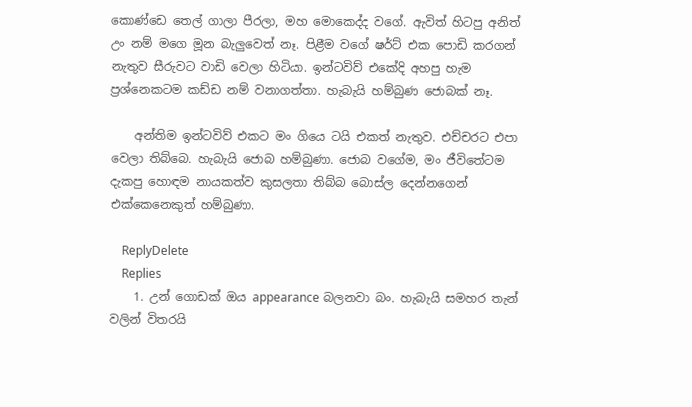කොණ්ඩෙ තෙල් ගාලා පීරලා, මහ මොකෙද්ද වගේ. ඇවිත් හිටපු අනිත් උං නම් මගෙ මූන බැලුවෙත් නෑ. පිළීම වගේ ෂර්ට් එක පොඩි කරගන් නැතුව සීරුවට වාඩි වෙලා හිටියා. ඉන්ටවිව් එකේදි අහපු හැම ප්‍රශ්නෙකටම කඩ්ඩ නම් වනාගත්තා. හැබැයි හම්බුණ ජොබක් නෑ.

    අන්තිම ඉන්ටවිව් එකට මං ගියෙ ටයි එකත් නැතුව. එච්චරට එපා වෙලා තිබ්බෙ. හැබැයි ජොබ හම්බුණා. ජොබ වගේම, මං ජීවිතේටම දැකපු හොඳම නායකත්ව කුසලතා තිබ්බ බොස්ල දෙන්නගෙන් එක්කෙනෙකුත් හම්බුණා.

    ReplyDelete
    Replies
    1. උන් ගොඩක් ඔය appearance බලනවා බං. හැබැයි සමහර තැන් වලින් විතරයි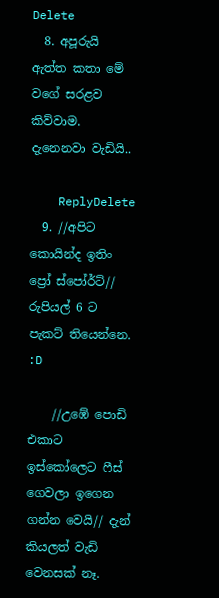Delete
  8. අපූරුයි ඇත්ත කතා මේ වගේ සරළව කිව්වාම. දැනෙනවා වැඩියි..

    ReplyDelete
  9. //අපිට කොයින්ද ඉතිං ප්‍රෝ ස්පෝර්ට්// රුපියල් 6 ට පැකට් තියෙන්නෙ. :D

    //උඹේ පොඩි එකාට ඉස්කෝලෙට ෆීස් ගෙවලා ඉගෙන ගන්න වෙයි// දැන් කියලත් වැඩි වෙනසක් නෑ.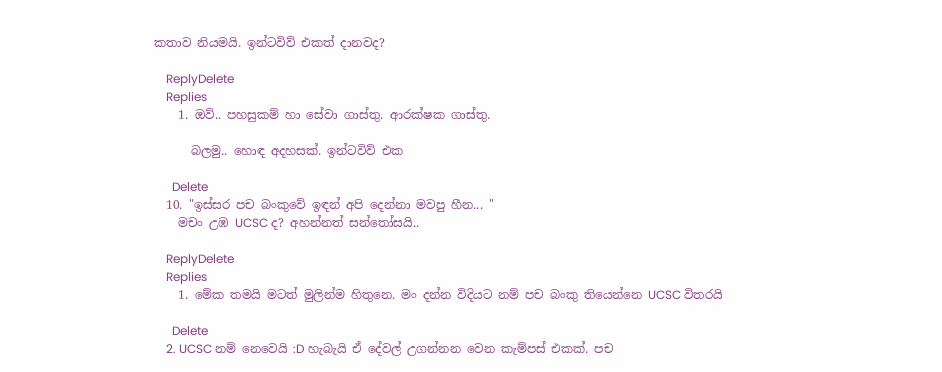කතාව නියමයි. ඉන්ටවිව් එකත් දානවද?

    ReplyDelete
    Replies
    1. ඔව්.. පහසුකම් හා සේවා ගාස්තු. ආරක්ෂක ගාස්තු.

      බලමු.. හොඳ අදහසක්. ඉන්ටවිව් එක

      Delete
  10. "ඉස්සර පච බංකුවේ ඉඳන් අපි දෙන්නා මවපු හීන... "
    මචං උඹ UCSC ද? අහන්නත් සන්තෝසයි..

    ReplyDelete
    Replies
    1. මේක තමයි මටත් මුලින්ම හිතුනෙ. මං දන්න විදියට නම් පච බංකු තියෙන්නෙ UCSC විතරයි

      Delete
    2. UCSC නම් නෙවෙයි :D හැබැයි ඒ දේවල් උගන්නන වෙන කැම්පස් එකක්. පච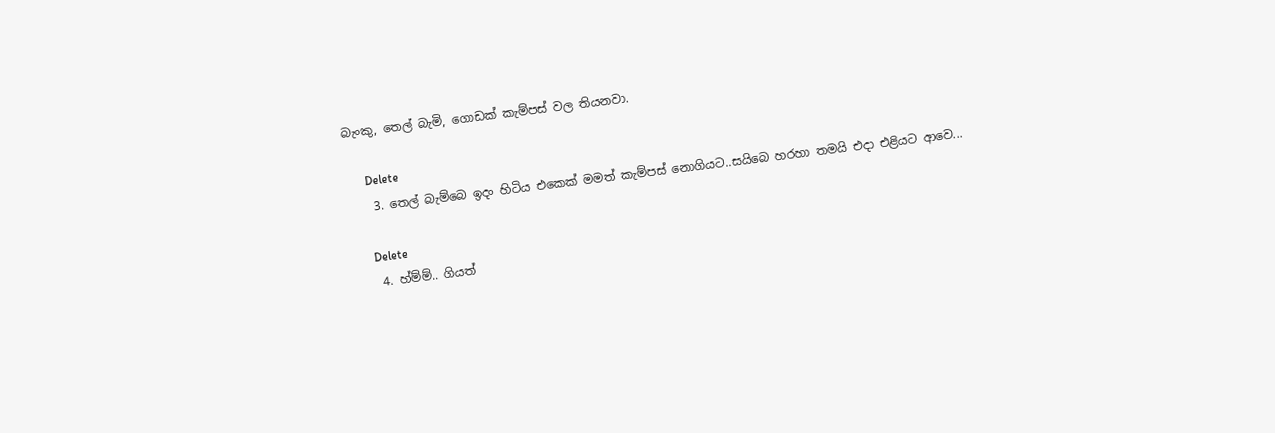බැංකු, තෙල් බැමි, ගොඩක් කැම්පස් වල තියනවා.

      Delete
    3. තෙල් බැම්බෙ ඉදං හිටිය එකෙක් මමත් කැම්පස් නොගියට..සයිබෙ හරහා තමයි එදා එළියට ආවෙ...

      Delete
    4. හ්ම්ම්.. ගියත්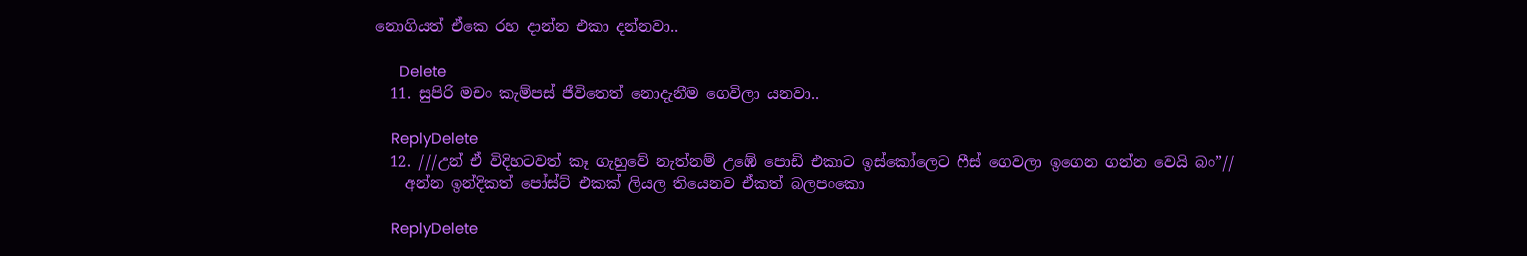නොගියත් ඒකෙ රහ දාන්න එකා දන්නවා..

      Delete
  11. සුපිරි මචං කැම්පස් ජීවිතෙත් නොදැනීම ගෙවිලා යනවා..

    ReplyDelete
  12. ///උන් ඒ විදිහටවත් කෑ ගැහුවේ නැත්නම් උඹේ පොඩි එකාට ඉස්කෝලෙට ෆීස් ගෙවලා ඉගෙන ගන්න වෙයි බං”//
    අන්න ඉන්දිකත් පෝස්ට් එකක් ලියල තියෙනව ඒකත් බලපංකො

    ReplyDelete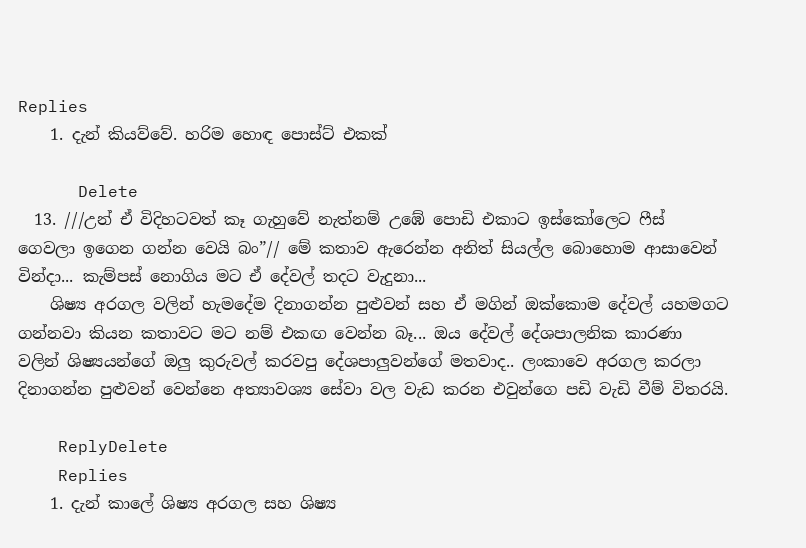Replies
    1. දැන් කියව්වේ. හරිම හොඳ පොස්ට් එකක්

      Delete
  13. ///උන් ඒ විදිහටවත් කෑ ගැහුවේ නැත්නම් උඹේ පොඩි එකාට ඉස්කෝලෙට ෆීස් ගෙවලා ඉගෙන ගන්න වෙයි බං”// මේ කතාව ඇරෙන්න අනිත් සියල්ල බොහොම ආසාවෙන් වින්දා... කැම්පස් නොගිය මට ඒ දේවල් තදට වැදුනා...
    ශිෂ්‍ය අරගල වලින් හැමදේම දිනාගන්න පුළුවන් සහ ඒ මගින් ඔක්කොම දේවල් යහමගට ගන්නවා කියන කතාවට මට නම් එකඟ වෙන්න බෑ... ඔය දේවල් දේශපාලනික කාරණා වලින් ශිෂ්‍යයන්ගේ ඔලු කුරුවල් කරවපු දේශපාලුවන්ගේ මතවාද.. ලංකාවෙ අරගල කරලා දිනාගන්න පුළුවන් වෙන්නෙ අත්‍යාවශ්‍ය සේවා වල වැඩ කරන එවුන්ගෙ පඩි වැඩි වීම් විතරයි.

    ReplyDelete
    Replies
    1. දැන් කාලේ ශිෂ්‍ය අරගල සහ ශිෂ්‍ය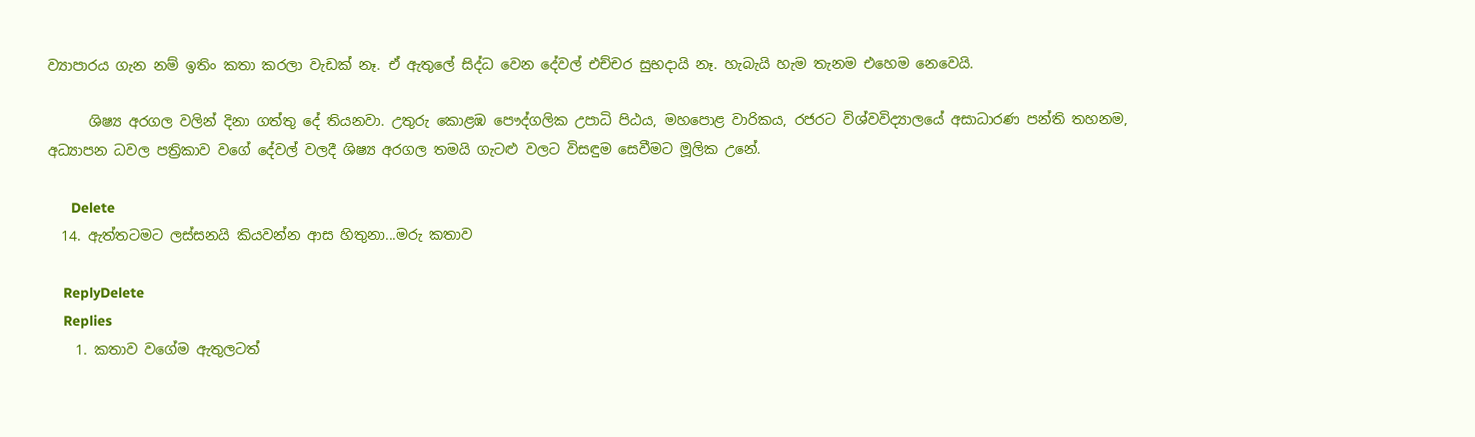ව්‍යාපාරය ගැන නම් ඉතිං කතා කරලා වැඩක් නෑ. ඒ ඇතුලේ සිද්ධ වෙන දේවල් එච්චර සුභදායි නෑ. හැබැයි හැම තැනම එහෙම නෙවෙයි.

      ශිෂ්‍ය අරගල වලින් දිනා ගත්තු දේ තියනවා. උතුරු කොළඹ පෞද්ගලික උපාධි පිඨය, මහපොළ වාරිකය, රජරට විශ්වවිද්‍යාලයේ අසාධාරණ පන්ති තහනම, අධ්‍යාපන ධවල පත්‍රිකාව වගේ දේවල් වලදී ශිෂ්‍ය අරගල තමයි ගැටළු වලට විසඳුම සෙවීමට මූලික උනේ.

      Delete
  14. ඇත්තටමට ලස්සනයි කියවන්න ආස හිතුනා...මරු කතාව

    ReplyDelete
    Replies
    1. කතාව වගේම ඇතුලටත්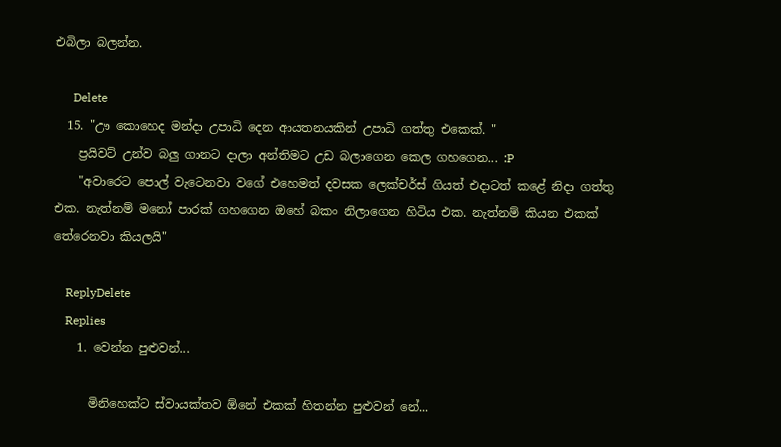එබිලා බලන්න.

      Delete
  15. "ඌ කොහෙද මන්දා උපාධි දෙන ආයතනයකින් උපාධි ගත්තු එකෙක්. "
    ප්‍රයිවට් උන්ව බලු ගානට දාලා අන්තිමට උඩ බලාගෙන කෙල ගහගෙන... :P
    "අවාරෙට පොල් වැටෙනවා වගේ එහෙමත් දවසක ලෙක්චර්ස් ගියත් එදාටත් කළේ නිදා ගත්තු එක. නැත්නම් මනෝ පාරක් ගහගෙන ඔහේ බකං නිලාගෙන හිටිය එක. නැත්නම් කියන එකක් තේරෙනවා කියලයි"

    ReplyDelete
    Replies
    1. වෙන්න පුළුවන්...

      මිනිහෙක්ට ස්වායක්තව ඕනේ එකක් හිතන්න පුළුවන් නේ...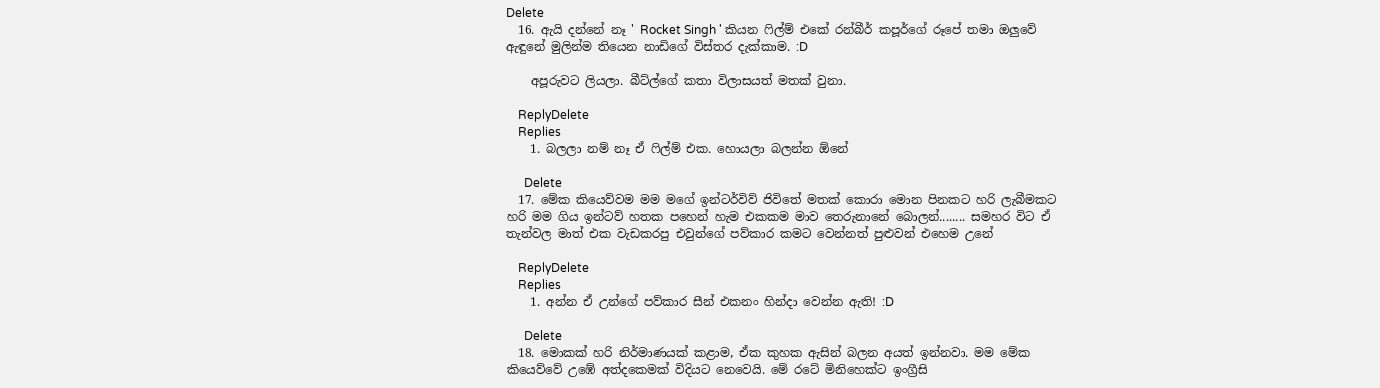Delete
  16. ඇයි දන්නේ නෑ ' Rocket Singh ' කියන ෆිල්ම් එකේ රන්බීර් කපූර්ගේ රූපේ තමා ඔලුවේ ඇඳුනේ මුලින්ම තියෙන නාඩිගේ විස්තර දැක්කාම. :D

    අපූරුවට ලියලා. බීට්ල්ගේ කතා විලාසයත් මතක් වුනා.

    ReplyDelete
    Replies
    1. බලලා නම් නෑ ඒ ෆිල්ම් එක. හොයලා බලන්න ඕනේ

      Delete
  17. මේක කියෙව්වම මම මගේ ඉන්ටර්විව් ජිවිතේ මතක් කොරා මොන පිනකට හරි ලැබීමකට හරි මම ගිය ඉන්ටව් හතක පහෙන් හැම එකකම මාව තෙරුනානේ බොලන්........ සමහර විට ඒ තැන්වල මාත් එක වැඩකරපු එවුන්ගේ පව්කාර කමට වෙන්නත් පුළුවන් එහෙම උනේ

    ReplyDelete
    Replies
    1. අන්න ඒ උන්ගේ පව්කාර සීන් එකනං හින්දා වෙන්න ඇති! :D

      Delete
  18. මොකක් හරි නිර්මාණයක් කළාම, ඒක කුහක ඇසින් බලන අයත් ඉන්නවා. මම මේක කියෙව්වේ උඹේ අත්දකෙමක් විදියට නෙවෙයි. මේ රටේ මිනිහෙක්ට ඉංග්‍රීසි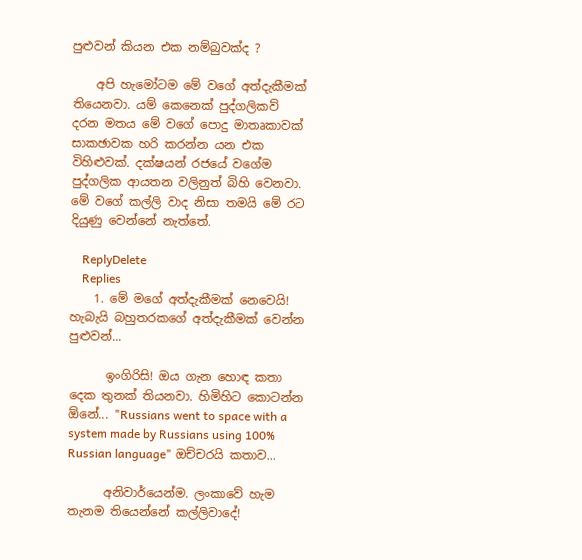පුළුවන් කියන එක නම්බුවක්ද ?

    අපි හැමෝටම මේ වගේ අත්දැකීමක් තියෙනවා. යම් කෙනෙක් පුද්ගලිකව් දරන මතය මේ වගේ පොදු මාතෘකාවක් සාකඡාවක හරි කරන්න යන එක විහිළුවක්. දක්ෂයන් රජයේ වගේම පුද්ගලික ආයතන වලිනුත් බිහි වෙනවා. මේ වගේ කල්ලි වාද නිසා තමයි මේ රට දියුණු වෙන්නේ නැත්තේ.

    ReplyDelete
    Replies
    1. මේ මගේ අත්දැකීමක් නෙවෙයි! හැබැයි බහුතරකගේ අත්දැකීමක් වෙන්න පුළුවන්...

      ඉංගිරිසි! ඔය ගැන හොඳ කතා දෙක තුනක් තියනවා. හිමිහිට කොටන්න ඕනේ... "Russians went to space with a system made by Russians using 100% Russian language" ඔච්චරයි කතාව...

      අනිවාර්යෙන්ම. ලංකාවේ හැම තැනම තියෙන්නේ කල්ලිවාදේ!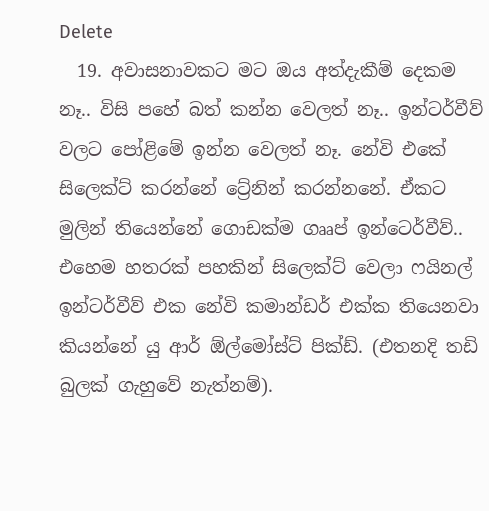Delete
  19. අවාසනාවකට මට ඔය අත්දැකීම් දෙකම නෑ.. විසි පහේ බත් කන්න වෙලත් නෑ.. ඉන්ටර්වීව් වලට පෝළිමේ ඉන්න වෙලත් නෑ. නේවි එකේ සිලෙක්ට් කරන්නේ ට්‍රේනින් කරන්නනේ. ඒකට මුලින් තියෙන්නේ ගොඩක්ම ගෲප් ඉන්ටෙර්වීව්.. එහෙම හතරක් පහකින් සිලෙක්ට් වෙලා ෆයිනල් ඉන්ටර්වීව් එක නේවි කමාන්ඩර් එක්ක තියෙනවා කියන්නේ යු ආර් ඕල්මෝස්ට් පික්ඩ්. (එතනදි තඩි බුලක් ගැහුවේ නැත්නම්).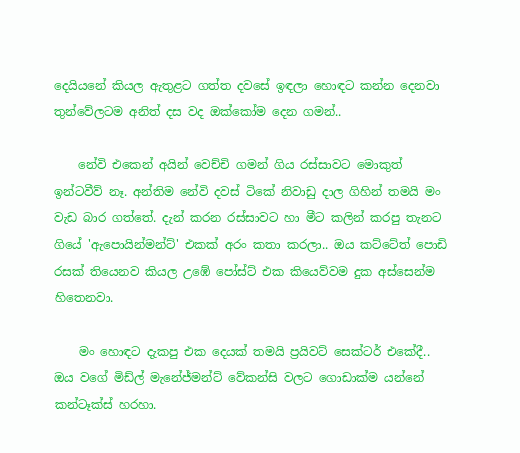දෙයියනේ කියල ඇතුළට ගත්ත දවසේ ඉඳලා හොඳට කන්න දෙනවා තුන්වේලටම අනිත් දස වද ඔක්කෝම දෙන ගමන්..

    නේවි එකෙන් අයින් වෙච්චි ගමන් ගිය රස්සාවට මොකුත් ඉන්ටවීව් නෑ. අන්තිම නේවි දවස් ටිකේ නිවාඩු දාල ගිහින් තමයි මං වැඩ බාර ගත්තේ. දැන් කරන රස්සාවට හා මීට කලින් කරපු තැනට ගියේ 'ඇපොයින්මන්ට්' එකක් අරං කතා කරලා.. ඔය කට්ටේත් පොඩි රසක් තියෙනව කියල උඹේ පෝස්ට් එක කියෙව්වම දුක අස්සෙන්ම හිතෙනවා.

    මං හොඳට දැකපු එක දෙයක් තමයි ප්‍රයිවට් සෙක්ටර් එකේදී.. ඔය වගේ මිඩ්ල් මැනේජ්මන්ට් වේකන්සි වලට ගොඩාක්ම යන්නේ කන්ටෑක්ස් හරහා.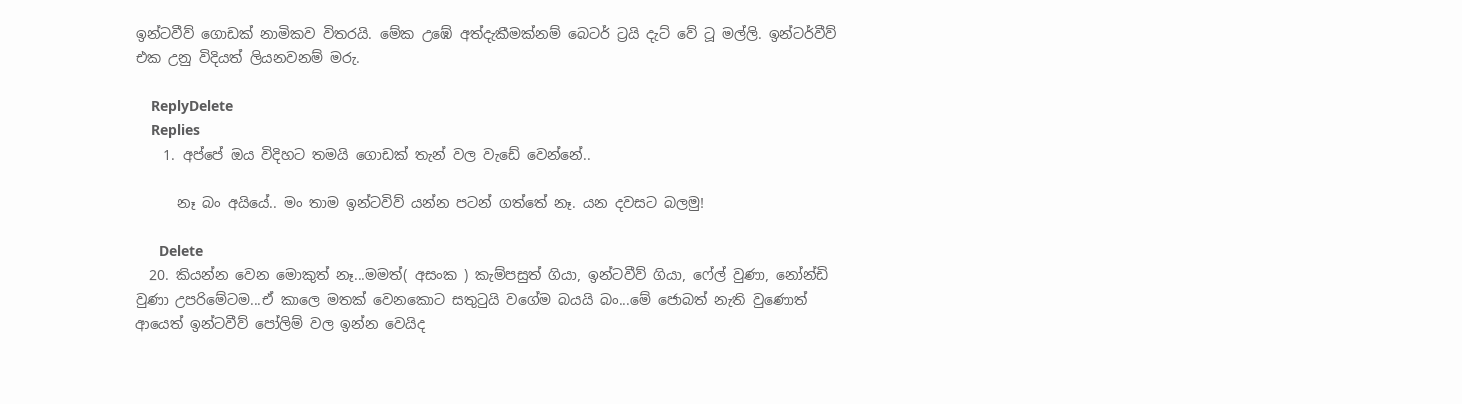ඉන්ටවීව් ගොඩක් නාමිකව විතරයි. මේක උඹේ අත්දැකීමක්නම් බෙටර් ට්‍රයි දැට් වේ ටූ මල්ලි. ඉන්ටර්වීව් එක උනු විදියත් ලියනවනම් මරු.

    ReplyDelete
    Replies
    1. අප්පේ ඔය විදිහට තමයි ගොඩක් තැන් වල වැඩේ වෙන්නේ..

      නෑ බං අයියේ.. මං තාම ඉන්ටවිව් යන්න පටන් ගත්තේ නෑ. යන දවසට බලමු!

      Delete
  20. කියන්න වෙන මොකුත් නෑ...මමත්( අසංක ) කැම්පසුත් ගියා, ඉන්ටවීව් ගියා, ෆේල් වුණා, නෝන්ඩි වුණා උපරිමේටම...ඒ කාලෙ මතක් වෙනකොට සතුටුයි වගේම බයයි බං...මේ ජොබත් නැති වුණොත් ආයෙත් ඉන්ටවීව් පෝලිම් වල ඉන්න වෙයිද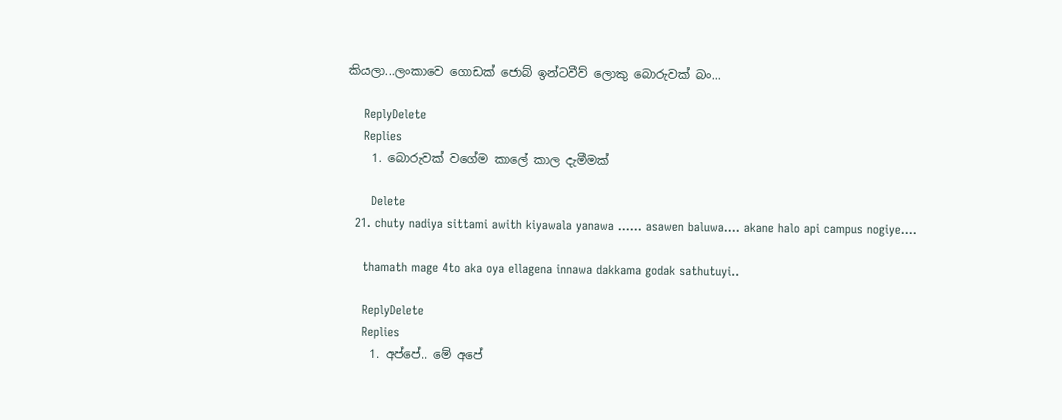කියලා...ලංකාවෙ ගොඩක් ජොබ් ඉන්ටවීව් ලොකු බොරුවක් බං...

    ReplyDelete
    Replies
    1. බොරුවක් වගේම කාලේ කාල දැමීමක්

      Delete
  21. chuty nadiya sittami awith kiyawala yanawa ...... asawen baluwa.... akane halo api campus nogiye....

    thamath mage 4to aka oya ellagena innawa dakkama godak sathutuyi..

    ReplyDelete
    Replies
    1. අප්පේ.. මේ අපේ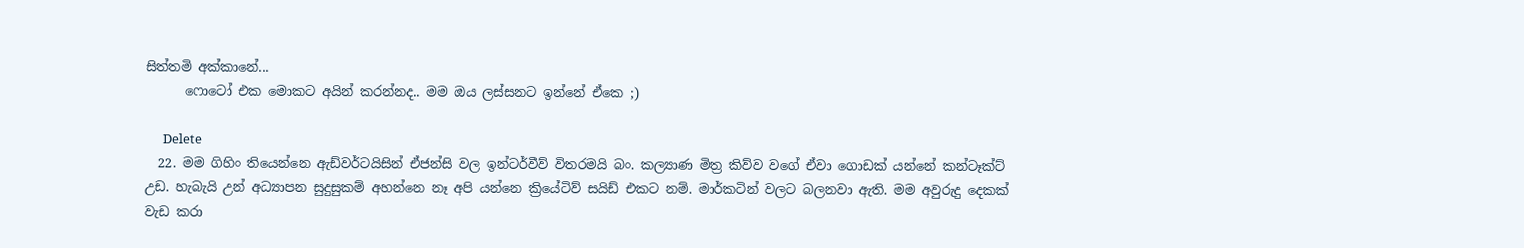සිත්තමි අක්කානේ...
      ෆොටෝ එක මොකට අයින් කරන්නද.. මම ඔය ලස්සනට ඉන්නේ ඒකෙ ;)

      Delete
  22. මම ගිහිං තියෙන්නෙ ඇඩ්වර්ටයිසින් ඒජන්සි වල ඉන්ටර්වීව් විතරමයි බං. කල්‍යාණ මිත්‍ර කිව්ව වගේ ඒවා ගොඩක් යන්නේ කන්ටෑක්ට් උඩ. හැබැයි උන් අධ්‍යාපන සුදුසුකම් අහන්නෙ නෑ අපි යන්නෙ ක්‍රියේටිව් සයිඩ් එකට නම්. මාර්කටින් වලට බලනවා ඇති. මම අවුරුදු දෙකක් වැඩ කරා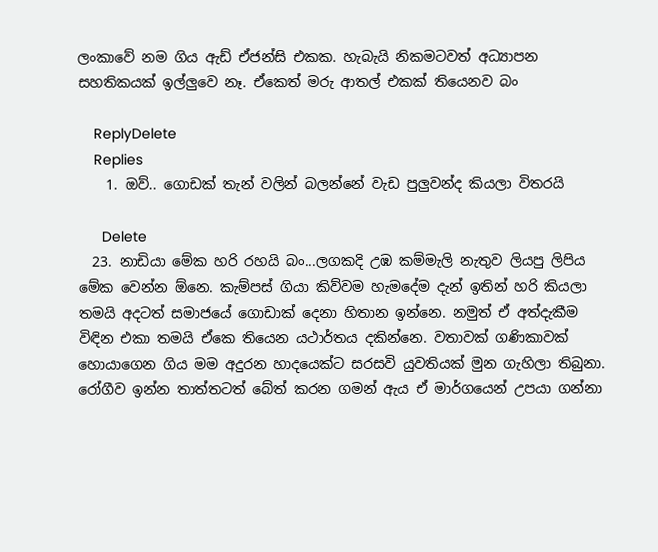ලංකාවේ නම ගිය ඇඩ් ඒජන්සි එකක. හැබැයි නිකමටවත් අධ්‍යාපන සහතිකයක් ඉල්ලුවෙ නෑ. ඒකෙත් මරු ආතල් එකක් තියෙනව බං

    ReplyDelete
    Replies
    1. ඔව්.. ගොඩක් තැන් වලින් බලන්නේ වැඩ පුලුවන්ද කියලා විතරයි

      Delete
  23. නාඩියා මේක හරි රහයි බං...ලගකදි උඹ කම්මැලි නැතුව ලියපු ලිපිය මේක වෙන්න ඕනෙ. කැම්පස් ගියා කිව්වම හැමදේම දැන් ඉතින් හරි කියලා තමයි අදටත් සමාජයේ ගොඩාක් දෙනා හිතාන ඉන්නෙ. නමුත් ඒ අත්දැකීම විඳින එකා තමයි ඒකෙ තියෙන යථාර්තය දකින්නෙ. වතාවක් ගණිකාවක් හොයාගෙන ගිය මම අදුරන හාදයෙක්ට සරසවි යුවතියක් මුන ගැහිලා තිබුනා. රෝගීව ඉන්න තාත්තටත් බේත් කරන ගමන් ඇය ඒ මාර්ගයෙන් උපයා ගන්නා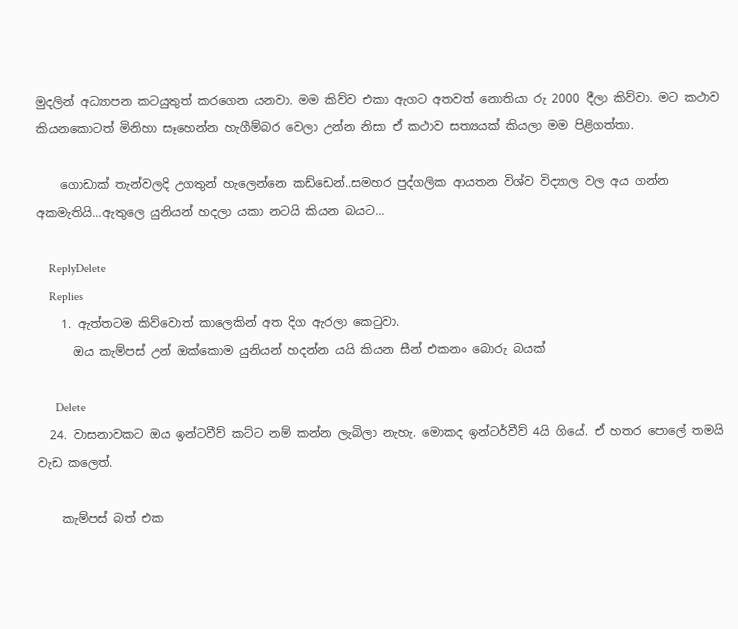මුදලින් අධ්‍යාපන කටයුතුත් කරගෙන යනවා. මම කිව්ව එකා ඇගට අතවත් නොතියා රු 2000 දීලා කිව්වා. මට කථාව කියනකොටත් මිනිහා සෑහෙන්න හැගීම්බර වෙලා උන්න නිසා ඒ කථාව සත්‍යයක් කියලා මම පිළිගත්තා.

    ගොඩාක් තැන්වලදි උගතුන් හැලෙන්නෙ කඩ්ඩෙන්..සමහර පුද්ගලික ආයතන විශ්ව විද්‍යාල වල අය ගන්න අකමැතියි...ඇතුලෙ යුනියන් හදලා යකා නටයි කියන බයට...

    ReplyDelete
    Replies
    1. ඇත්තටම කිව්වොත් කාලෙකින් අත දිග ඇරලා කෙටුවා.
      ඔය කැම්පස් උන් ඔක්කොම යුනියන් හදන්න යයි කියන සීන් එකනං බොරු බයක්

      Delete
  24. වාසනාවකට ඔය ඉන්ටවීව් කට්ට නම් කන්න ලැබිලා නැහැ. මොකද ඉන්ටර්වීව් 4යි ගියේ. ඒ හතර පොලේ තමයි වැඩ කලෙත්.

    කැම්පස් බත් එක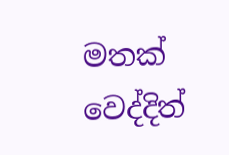මතක් වෙද්දිත්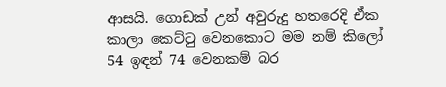ආසයි. ගොඩක් උන් අවුරුදු හතරෙදි ඒක කාලා කෙට්ටු වෙනකොට මම නම් කිලෝ 54 ඉඳන් 74 වෙනකම් බර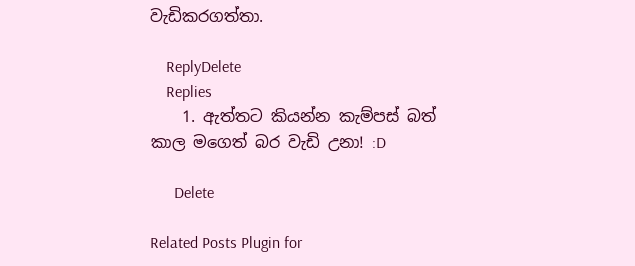වැඩිකරගත්තා.

    ReplyDelete
    Replies
    1. ඇත්තට කියන්න කැම්පස් බත් කාල මගෙත් බර වැඩි උනා! :D

      Delete

Related Posts Plugin for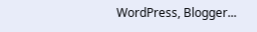WordPress, Blogger...